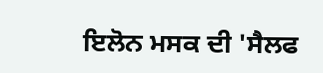ਇਲੋਨ ਮਸਕ ਦੀ 'ਸੈਲਫ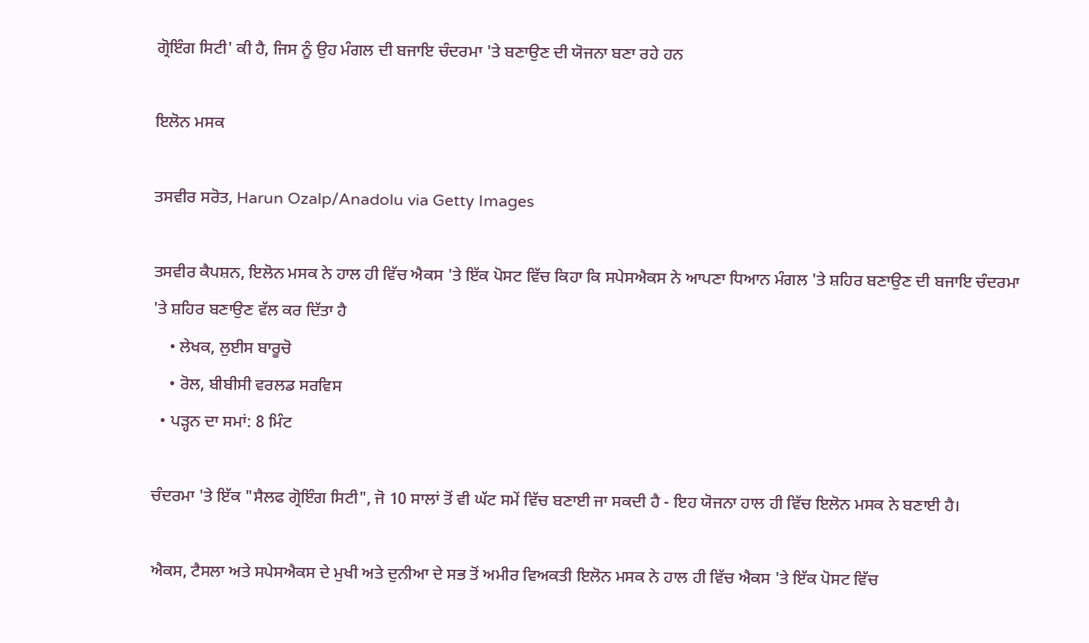ਗ੍ਰੋਇੰਗ ਸਿਟੀ' ਕੀ ਹੈ, ਜਿਸ ਨੂੰ ਉਹ ਮੰਗਲ ਦੀ ਬਜਾਇ ਚੰਦਰਮਾ 'ਤੇ ਬਣਾਉਣ ਦੀ ਯੋਜਨਾ ਬਣਾ ਰਹੇ ਹਨ

ਇਲੋਨ ਮਸਕ

ਤਸਵੀਰ ਸਰੋਤ, Harun Ozalp/Anadolu via Getty Images

ਤਸਵੀਰ ਕੈਪਸ਼ਨ, ਇਲੋਨ ਮਸਕ ਨੇ ਹਾਲ ਹੀ ਵਿੱਚ ਐਕਸ 'ਤੇ ਇੱਕ ਪੋਸਟ ਵਿੱਚ ਕਿਹਾ ਕਿ ਸਪੇਸਐਕਸ ਨੇ ਆਪਣਾ ਧਿਆਨ ਮੰਗਲ 'ਤੇ ਸ਼ਹਿਰ ਬਣਾਉਣ ਦੀ ਬਜਾਇ ਚੰਦਰਮਾ 'ਤੇ ਸ਼ਹਿਰ ਬਣਾਉਣ ਵੱਲ ਕਰ ਦਿੱਤਾ ਹੈ
    • ਲੇਖਕ, ਲੁਈਸ ਬਾਰੂਚੋ
    • ਰੋਲ, ਬੀਬੀਸੀ ਵਰਲਡ ਸਰਵਿਸ
  • ਪੜ੍ਹਨ ਦਾ ਸਮਾਂ: 8 ਮਿੰਟ

ਚੰਦਰਮਾ 'ਤੇ ਇੱਕ "ਸੈਲਫ ਗ੍ਰੋਇੰਗ ਸਿਟੀ", ਜੋ 10 ਸਾਲਾਂ ਤੋਂ ਵੀ ਘੱਟ ਸਮੇਂ ਵਿੱਚ ਬਣਾਈ ਜਾ ਸਕਦੀ ਹੈ - ਇਹ ਯੋਜਨਾ ਹਾਲ ਹੀ ਵਿੱਚ ਇਲੋਨ ਮਸਕ ਨੇ ਬਣਾਈ ਹੈ।

ਐਕਸ, ਟੈਸਲਾ ਅਤੇ ਸਪੇਸਐਕਸ ਦੇ ਮੁਖੀ ਅਤੇ ਦੁਨੀਆ ਦੇ ਸਭ ਤੋਂ ਅਮੀਰ ਵਿਅਕਤੀ ਇਲੋਨ ਮਸਕ ਨੇ ਹਾਲ ਹੀ ਵਿੱਚ ਐਕਸ 'ਤੇ ਇੱਕ ਪੋਸਟ ਵਿੱਚ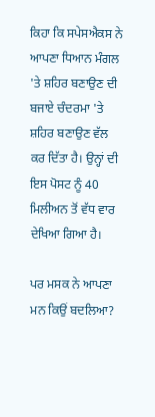ਕਿਹਾ ਕਿ ਸਪੇਸਐਕਸ ਨੇ ਆਪਣਾ ਧਿਆਨ ਮੰਗਲ 'ਤੇ ਸ਼ਹਿਰ ਬਣਾਉਣ ਦੀ ਬਜਾਏ ਚੰਦਰਮਾ 'ਤੇ ਸ਼ਹਿਰ ਬਣਾਉਣ ਵੱਲ ਕਰ ਦਿੱਤਾ ਹੈ। ਉਨ੍ਹਾਂ ਦੀ ਇਸ ਪੋਸਟ ਨੂੰ 40 ਮਿਲੀਅਨ ਤੋਂ ਵੱਧ ਵਾਰ ਦੇਖਿਆ ਗਿਆ ਹੈ।

ਪਰ ਮਸਕ ਨੇ ਆਪਣਾ ਮਨ ਕਿਉਂ ਬਦਲਿਆ?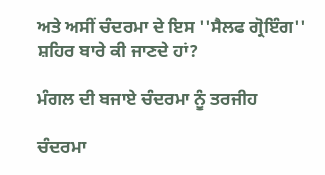ਅਤੇ ਅਸੀਂ ਚੰਦਰਮਾ ਦੇ ਇਸ ''ਸੈਲਫ ਗ੍ਰੋਇੰਗ'' ਸ਼ਹਿਰ ਬਾਰੇ ਕੀ ਜਾਣਦੇ ਹਾਂ?

ਮੰਗਲ ਦੀ ਬਜਾਏ ਚੰਦਰਮਾ ਨੂੰ ਤਰਜੀਹ

ਚੰਦਰਮਾ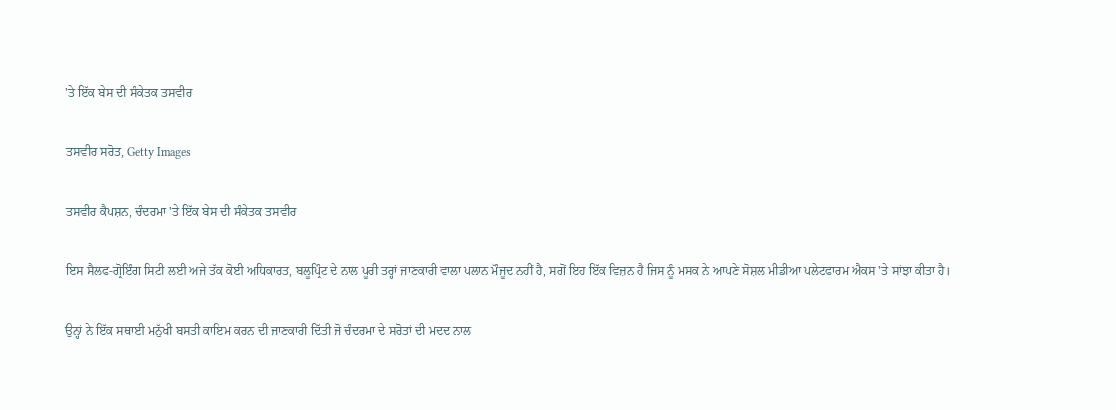'ਤੇ ਇੱਕ ਬੇਸ ਦੀ ਸੰਕੇਤਕ ਤਸਵੀਰ

ਤਸਵੀਰ ਸਰੋਤ, Getty Images

ਤਸਵੀਰ ਕੈਪਸ਼ਨ, ਚੰਦਰਮਾ 'ਤੇ ਇੱਕ ਬੇਸ ਦੀ ਸੰਕੇਤਕ ਤਸਵੀਰ

ਇਸ ਸੈਲਫ-ਗ੍ਰੋਇੰਗ ਸਿਟੀ ਲਈ ਅਜੇ ਤੱਕ ਕੋਈ ਅਧਿਕਾਰਤ, ਬਲੂਪ੍ਰਿੰਟ ਦੇ ਨਾਲ ਪੂਰੀ ਤਰ੍ਹਾਂ ਜਾਣਕਾਰੀ ਵਾਲਾ ਪਲਾਨ ਮੌਜੂਦ ਨਹੀਂ ਹੈ, ਸਗੋਂ ਇਹ ਇੱਕ ਵਿਜ਼ਨ ਹੈ ਜਿਸ ਨੂੰ ਮਸਕ ਨੇ ਆਪਣੇ ਸੋਸ਼ਲ ਮੀਡੀਆ ਪਲੇਟਫਾਰਮ ਐਕਸ 'ਤੇ ਸਾਂਝਾ ਕੀਤਾ ਹੈ।

ਉਨ੍ਹਾਂ ਨੇ ਇੱਕ ਸਥਾਈ ਮਨੁੱਖੀ ਬਸਤੀ ਕਾਇਮ ਕਰਨ ਦੀ ਜਾਣਕਾਰੀ ਦਿੱਤੀ ਜੋ ਚੰਦਰਮਾ ਦੇ ਸਰੋਤਾਂ ਦੀ ਮਦਦ ਨਾਲ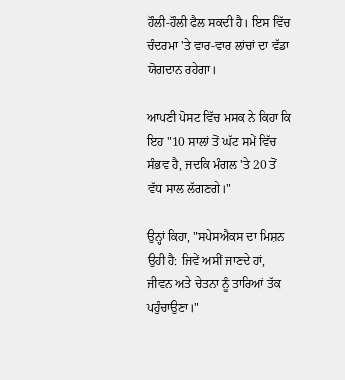ਹੌਲੀ-ਹੌਲੀ ਫੈਲ ਸਕਦੀ ਹੈ। ਇਸ ਵਿੱਚ ਚੰਦਰਮਾ 'ਤੇ ਵਾਰ-ਵਾਰ ਲਾਂਚਾਂ ਦਾ ਵੱਡਾ ਯੋਗਦਾਨ ਰਹੇਗਾ।

ਆਪਣੀ ਪੋਸਟ ਵਿੱਚ ਮਸਕ ਨੇ ਕਿਹਾ ਕਿ ਇਹ "10 ਸਾਲਾਂ ਤੋਂ ਘੱਟ ਸਮੇਂ ਵਿੱਚ ਸੰਭਵ ਹੈ, ਜਦਕਿ ਮੰਗਲ 'ਤੇ 20 ਤੋਂ ਵੱਧ ਸਾਲ ਲੱਗਣਗੇ।"

ਉਨ੍ਹਾਂ ਕਿਹਾ, "ਸਪੇਸਐਕਸ ਦਾ ਮਿਸ਼ਨ ਉਹੀ ਹੈ: ਜਿਵੇਂ ਅਸੀਂ ਜਾਣਦੇ ਹਾਂ, ਜੀਵਨ ਅਤੇ ਚੇਤਨਾ ਨੂੰ ਤਾਰਿਆਂ ਤੱਕ ਪਹੁੰਚਾਉਣਾ।"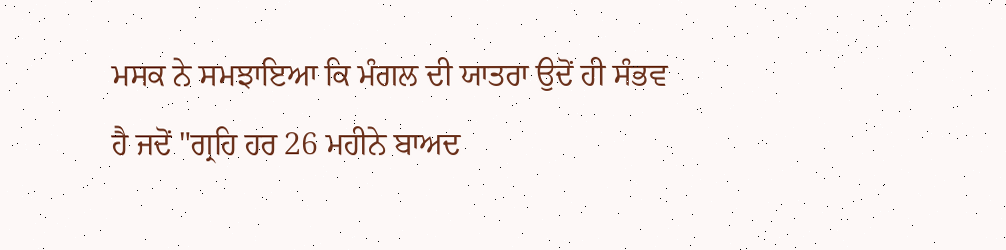ਮਸਕ ਨੇ ਸਮਝਾਇਆ ਕਿ ਮੰਗਲ ਦੀ ਯਾਤਰਾ ਉਦੋਂ ਹੀ ਸੰਭਵ ਹੈ ਜਦੋਂ "ਗ੍ਰਹਿ ਹਰ 26 ਮਹੀਨੇ ਬਾਅਦ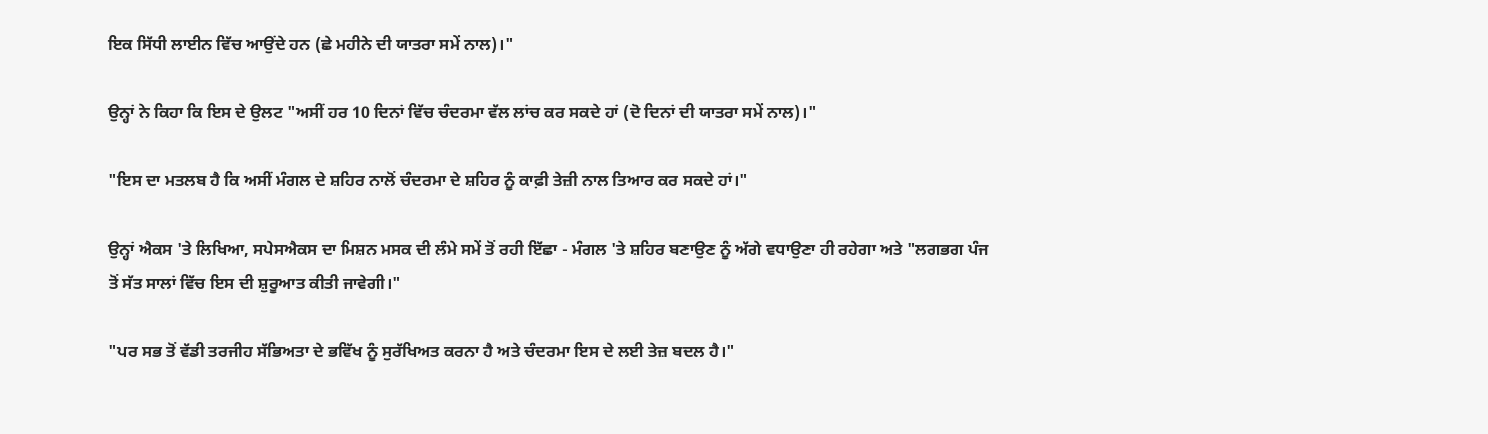ਇਕ ਸਿੱਧੀ ਲਾਈਨ ਵਿੱਚ ਆਉਂਦੇ ਹਨ (ਛੇ ਮਹੀਨੇ ਦੀ ਯਾਤਰਾ ਸਮੇਂ ਨਾਲ)।"

ਉਨ੍ਹਾਂ ਨੇ ਕਿਹਾ ਕਿ ਇਸ ਦੇ ਉਲਟ "ਅਸੀਂ ਹਰ 10 ਦਿਨਾਂ ਵਿੱਚ ਚੰਦਰਮਾ ਵੱਲ ਲਾਂਚ ਕਰ ਸਕਦੇ ਹਾਂ (ਦੋ ਦਿਨਾਂ ਦੀ ਯਾਤਰਾ ਸਮੇਂ ਨਾਲ)।"

"ਇਸ ਦਾ ਮਤਲਬ ਹੈ ਕਿ ਅਸੀਂ ਮੰਗਲ ਦੇ ਸ਼ਹਿਰ ਨਾਲੋਂ ਚੰਦਰਮਾ ਦੇ ਸ਼ਹਿਰ ਨੂੰ ਕਾਫ਼ੀ ਤੇਜ਼ੀ ਨਾਲ ਤਿਆਰ ਕਰ ਸਕਦੇ ਹਾਂ।"

ਉਨ੍ਹਾਂ ਐਕਸ 'ਤੇ ਲਿਖਿਆ, ਸਪੇਸਐਕਸ ਦਾ ਮਿਸ਼ਨ ਮਸਕ ਦੀ ਲੰਮੇ ਸਮੇਂ ਤੋਂ ਰਹੀ ਇੱਛਾ - ਮੰਗਲ 'ਤੇ ਸ਼ਹਿਰ ਬਣਾਉਣ ਨੂੰ ਅੱਗੇ ਵਧਾਉਣਾ ਹੀ ਰਹੇਗਾ ਅਤੇ "ਲਗਭਗ ਪੰਜ ਤੋਂ ਸੱਤ ਸਾਲਾਂ ਵਿੱਚ ਇਸ ਦੀ ਸ਼ੁਰੂਆਤ ਕੀਤੀ ਜਾਵੇਗੀ।"

"ਪਰ ਸਭ ਤੋਂ ਵੱਡੀ ਤਰਜੀਹ ਸੱਭਿਅਤਾ ਦੇ ਭਵਿੱਖ ਨੂੰ ਸੁਰੱਖਿਅਤ ਕਰਨਾ ਹੈ ਅਤੇ ਚੰਦਰਮਾ ਇਸ ਦੇ ਲਈ ਤੇਜ਼ ਬਦਲ ਹੈ।"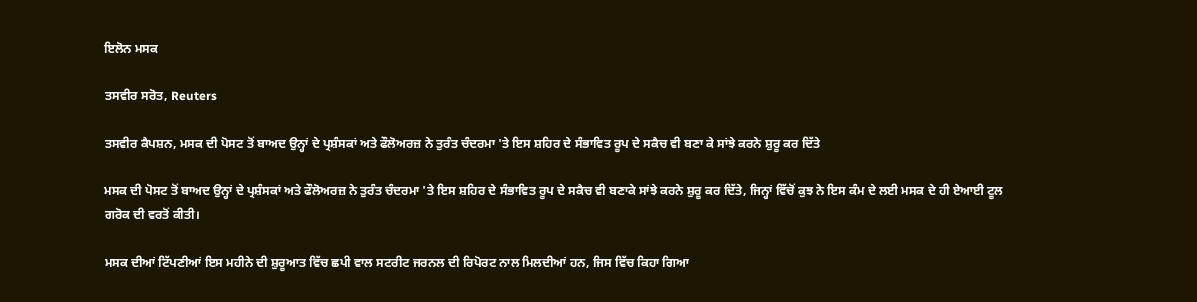ਇਲੋਨ ਮਸਕ

ਤਸਵੀਰ ਸਰੋਤ, Reuters

ਤਸਵੀਰ ਕੈਪਸ਼ਨ, ਮਸਕ ਦੀ ਪੋਸਟ ਤੋਂ ਬਾਅਦ ਉਨ੍ਹਾਂ ਦੇ ਪ੍ਰਸ਼ੰਸਕਾਂ ਅਤੇ ਫੌਲੋਅਰਜ਼ ਨੇ ਤੁਰੰਤ ਚੰਦਰਮਾ 'ਤੇ ਇਸ ਸ਼ਹਿਰ ਦੇ ਸੰਭਾਵਿਤ ਰੂਪ ਦੇ ਸਕੈਚ ਵੀ ਬਣਾ ਕੇ ਸਾਂਝੇ ਕਰਨੇ ਸ਼ੁਰੂ ਕਰ ਦਿੱਤੇ

ਮਸਕ ਦੀ ਪੋਸਟ ਤੋਂ ਬਾਅਦ ਉਨ੍ਹਾਂ ਦੇ ਪ੍ਰਸ਼ੰਸਕਾਂ ਅਤੇ ਫੌਲੋਅਰਜ਼ ਨੇ ਤੁਰੰਤ ਚੰਦਰਮਾ 'ਤੇ ਇਸ ਸ਼ਹਿਰ ਦੇ ਸੰਭਾਵਿਤ ਰੂਪ ਦੇ ਸਕੈਚ ਵੀ ਬਣਾਕੇ ਸਾਂਝੇ ਕਰਨੇ ਸ਼ੁਰੂ ਕਰ ਦਿੱਤੇ, ਜਿਨ੍ਹਾਂ ਵਿੱਚੋਂ ਕੁਝ ਨੇ ਇਸ ਕੰਮ ਦੇ ਲਈ ਮਸਕ ਦੇ ਹੀ ਏਆਈ ਟੂਲ ਗਰੋਕ ਦੀ ਵਰਤੋਂ ਕੀਤੀ।

ਮਸਕ ਦੀਆਂ ਟਿੱਪਣੀਆਂ ਇਸ ਮਹੀਨੇ ਦੀ ਸ਼ੁਰੂਆਤ ਵਿੱਚ ਛਪੀ ਵਾਲ ਸਟਰੀਟ ਜਰਨਲ ਦੀ ਰਿਪੋਰਟ ਨਾਲ ਮਿਲਦੀਆਂ ਹਨ, ਜਿਸ ਵਿੱਚ ਕਿਹਾ ਗਿਆ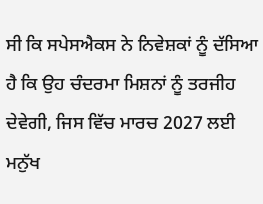ਸੀ ਕਿ ਸਪੇਸਐਕਸ ਨੇ ਨਿਵੇਸ਼ਕਾਂ ਨੂੰ ਦੱਸਿਆ ਹੈ ਕਿ ਉਹ ਚੰਦਰਮਾ ਮਿਸ਼ਨਾਂ ਨੂੰ ਤਰਜੀਹ ਦੇਵੇਗੀ, ਜਿਸ ਵਿੱਚ ਮਾਰਚ 2027 ਲਈ ਮਨੁੱਖ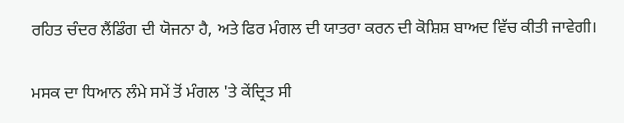ਰਹਿਤ ਚੰਦਰ ਲੈਂਡਿੰਗ ਦੀ ਯੋਜਨਾ ਹੈ, ਅਤੇ ਫਿਰ ਮੰਗਲ ਦੀ ਯਾਤਰਾ ਕਰਨ ਦੀ ਕੋਸ਼ਿਸ਼ ਬਾਅਦ ਵਿੱਚ ਕੀਤੀ ਜਾਵੇਗੀ।

ਮਸਕ ਦਾ ਧਿਆਨ ਲੰਮੇ ਸਮੇਂ ਤੋਂ ਮੰਗਲ 'ਤੇ ਕੇਂਦ੍ਰਿਤ ਸੀ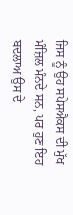ਜਿਸ ਨੂੰ ਉਹ ਸਪੇਸਐਕਸ ਦੀ ਮੁੱਖ ਮੰਜ਼ਿਲ ਮੰਨਦੇ ਸਨ, ਪਰ ਹੁਣ ਇਹ ਬਦਲਾਅ ਉਸ ਦੇ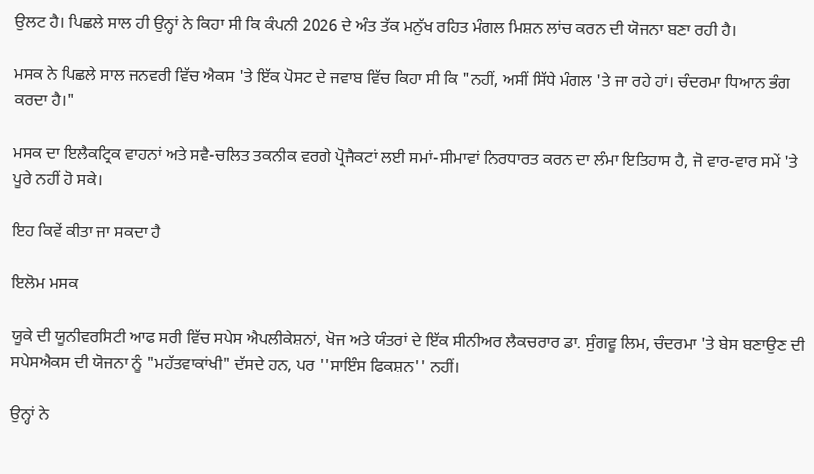ਉਲਟ ਹੈ। ਪਿਛਲੇ ਸਾਲ ਹੀ ਉਨ੍ਹਾਂ ਨੇ ਕਿਹਾ ਸੀ ਕਿ ਕੰਪਨੀ 2026 ਦੇ ਅੰਤ ਤੱਕ ਮਨੁੱਖ ਰਹਿਤ ਮੰਗਲ ਮਿਸ਼ਨ ਲਾਂਚ ਕਰਨ ਦੀ ਯੋਜਨਾ ਬਣਾ ਰਹੀ ਹੈ।

ਮਸਕ ਨੇ ਪਿਛਲੇ ਸਾਲ ਜਨਵਰੀ ਵਿੱਚ ਐਕਸ 'ਤੇ ਇੱਕ ਪੋਸਟ ਦੇ ਜਵਾਬ ਵਿੱਚ ਕਿਹਾ ਸੀ ਕਿ "ਨਹੀਂ, ਅਸੀਂ ਸਿੱਧੇ ਮੰਗਲ 'ਤੇ ਜਾ ਰਹੇ ਹਾਂ। ਚੰਦਰਮਾ ਧਿਆਨ ਭੰਗ ਕਰਦਾ ਹੈ।"

ਮਸਕ ਦਾ ਇਲੈਕਟ੍ਰਿਕ ਵਾਹਨਾਂ ਅਤੇ ਸਵੈ-ਚਲਿਤ ਤਕਨੀਕ ਵਰਗੇ ਪ੍ਰੋਜੈਕਟਾਂ ਲਈ ਸਮਾਂ-ਸੀਮਾਵਾਂ ਨਿਰਧਾਰਤ ਕਰਨ ਦਾ ਲੰਮਾ ਇਤਿਹਾਸ ਹੈ, ਜੋ ਵਾਰ-ਵਾਰ ਸਮੇਂ 'ਤੇ ਪੂਰੇ ਨਹੀਂ ਹੋ ਸਕੇ।

ਇਹ ਕਿਵੇਂ ਕੀਤਾ ਜਾ ਸਕਦਾ ਹੈ

ਇਲੋਮ ਮਸਕ

ਯੂਕੇ ਦੀ ਯੂਨੀਵਰਸਿਟੀ ਆਫ ਸਰੀ ਵਿੱਚ ਸਪੇਸ ਐਪਲੀਕੇਸ਼ਨਾਂ, ਖੋਜ ਅਤੇ ਯੰਤਰਾਂ ਦੇ ਇੱਕ ਸੀਨੀਅਰ ਲੈਕਚਰਾਰ ਡਾ. ਸੁੰਗਵੂ ਲਿਮ, ਚੰਦਰਮਾ 'ਤੇ ਬੇਸ ਬਣਾਉਣ ਦੀ ਸਪੇਸਐਕਸ ਦੀ ਯੋਜਨਾ ਨੂੰ "ਮਹੱਤਵਾਕਾਂਖੀ" ਦੱਸਦੇ ਹਨ, ਪਰ ''ਸਾਇੰਸ ਫਿਕਸ਼ਨ'' ਨਹੀਂ।

ਉਨ੍ਹਾਂ ਨੇ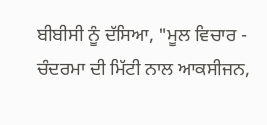ਬੀਬੀਸੀ ਨੂੰ ਦੱਸਿਆ, "ਮੂਲ ਵਿਚਾਰ - ਚੰਦਰਮਾ ਦੀ ਮਿੱਟੀ ਨਾਲ ਆਕਸੀਜਨ,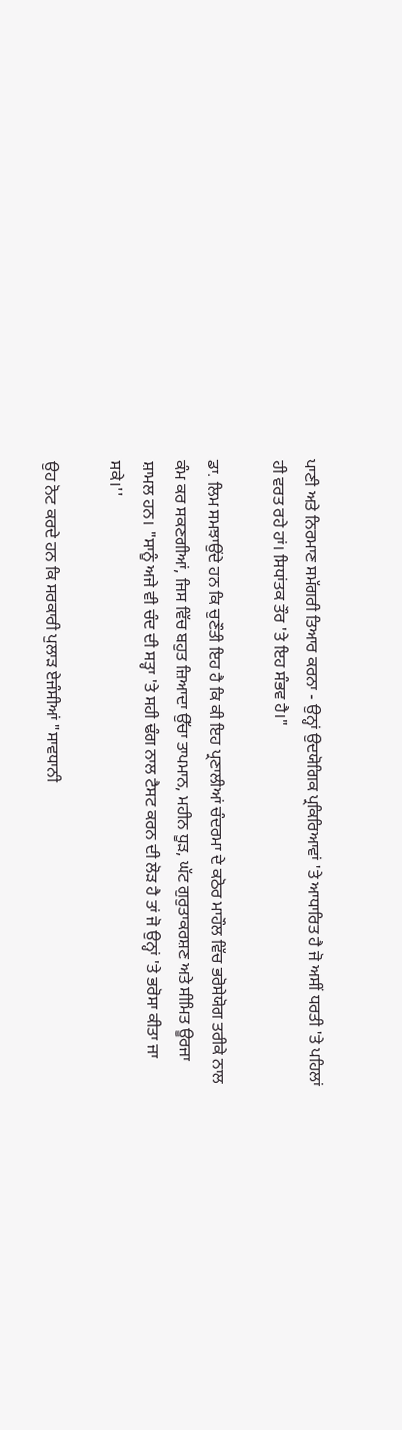ਪਾਣੀ ਅਤੇ ਨਿਰਮਾਣ ਸਮੱਗਰੀ ਤਿਆਰ ਕਰਨਾ - ਉਨ੍ਹਾਂ ਉਦਯੋਗਿਕ ਪ੍ਰਕਿਰਿਆਵਾਂ 'ਤੇ ਆਧਾਰਿਤ ਹੈ ਜੋ ਅਸੀਂ ਧਰਤੀ 'ਤੇ ਪਹਿਲਾਂ ਹੀ ਵਰਤ ਰਹੇ ਹਾਂ। ਸਿਧਾਂਤਕ ਤੌਰ 'ਤੇ ਇਹ ਸੰਭਵ ਹੈ।"

ਡਾ. ਲਿਮ ਸਮਝਾਉਂਦੇ ਹਨ ਕਿ ਚੁਣੌਤੀ ਇਹ ਹੈ ਕਿ ਕੀ ਇਹ ਪ੍ਰਣਾਲੀਆਂ ਚੰਦਰਮਾ ਦੇ ਕਠੋਰ ਮਾਹੌਲ ਵਿੱਚ ਭਰੋਸੇਯੋਗ ਤਰੀਕੇ ਨਾਲ ਕੰਮ ਕਰ ਸਕਣਗੀਆਂ, ਜਿਸ ਵਿੱਚ ਬਹੁਤ ਜ਼ਿਆਦਾ ਉੱਚਾ ਤਾਪਮਾਨ, ਮਹੀਨ ਧੂੜ, ਘੱਟ ਗੁਰੁਤਾਕਰਸ਼ਣ ਅਤੇ ਸੀਮਿਤ ਊਰਜਾ ਸ਼ਾਮਲ ਹਨ। "ਸਾਨੂੰ ਅਜੇ ਵੀ ਚੰਦ ਦੀ ਸਤ੍ਹਾ 'ਤੇ ਸਹੀ ਢੰਗ ਨਾਲ ਟੈਸਟ ਕਰਨ ਦੀ ਲੋੜ ਹੈ ਤਾਂ ਜੋ ਉਨ੍ਹਾਂ 'ਤੇ ਭਰੋਸਾ ਕੀਤਾ ਜਾ ਸਕੇ।''

ਉਹ ਨੋਟ ਕਰਦੇ ਹਨ ਕਿ ਸਰਕਾਰੀ ਪੁਲਾੜ ਏਜੰਸੀਆਂ "ਸਾਵਧਾਨੀ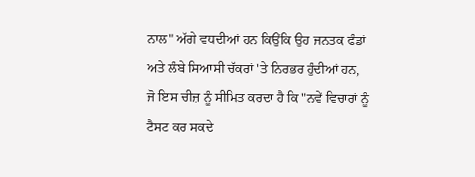ਨਾਲ" ਅੱਗੇ ਵਧਦੀਆਂ ਹਨ ਕਿਉਂਕਿ ਉਹ ਜਨਤਕ ਫੰਡਾਂ ਅਤੇ ਲੰਬੇ ਸਿਆਸੀ ਚੱਕਰਾਂ 'ਤੇ ਨਿਰਭਰ ਹੁੰਦੀਆਂ ਹਨ, ਜੋ ਇਸ ਚੀਜ਼ ਨੂੰ ਸੀਮਿਤ ਕਰਦਾ ਹੈ ਕਿ "ਨਵੇਂ ਵਿਚਾਰਾਂ ਨੂੰ ਟੈਸਟ ਕਰ ਸਕਦੇ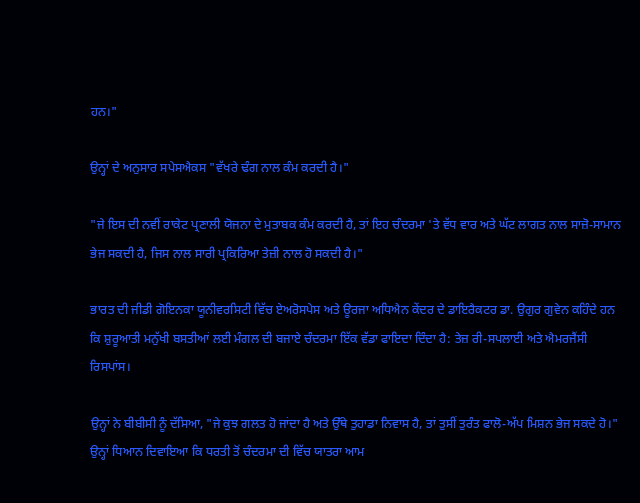ਹਨ।"

ਉਨ੍ਹਾਂ ਦੇ ਅਨੁਸਾਰ ਸਪੇਸਐਕਸ "ਵੱਖਰੇ ਢੰਗ ਨਾਲ ਕੰਮ ਕਰਦੀ ਹੈ।"

"ਜੇ ਇਸ ਦੀ ਨਵੀਂ ਰਾਕੇਟ ਪ੍ਰਣਾਲੀ ਯੋਜਨਾ ਦੇ ਮੁਤਾਬਕ ਕੰਮ ਕਰਦੀ ਹੈ, ਤਾਂ ਇਹ ਚੰਦਰਮਾ 'ਤੇ ਵੱਧ ਵਾਰ ਅਤੇ ਘੱਟ ਲਾਗਤ ਨਾਲ ਸਾਜ਼ੋ-ਸਾਮਾਨ ਭੇਜ ਸਕਦੀ ਹੈ, ਜਿਸ ਨਾਲ ਸਾਰੀ ਪ੍ਰਕਿਰਿਆ ਤੇਜ਼ੀ ਨਾਲ ਹੋ ਸਕਦੀ ਹੈ।"

ਭਾਰਤ ਦੀ ਜੀਡੀ ਗੋਇਨਕਾ ਯੂਨੀਵਰਸਿਟੀ ਵਿੱਚ ਏਅਰੋਸਪੇਸ ਅਤੇ ਊਰਜਾ ਅਧਿਐਨ ਕੇਂਦਰ ਦੇ ਡਾਇਰੈਕਟਰ ਡਾ. ਉਗੁਰ ਗੁਵੇਨ ਕਹਿੰਦੇ ਹਨ ਕਿ ਸ਼ੁਰੂਆਤੀ ਮਨੁੱਖੀ ਬਸਤੀਆਂ ਲਈ ਮੰਗਲ ਦੀ ਬਜਾਏ ਚੰਦਰਮਾ ਇੱਕ ਵੱਡਾ ਫਾਇਦਾ ਦਿੰਦਾ ਹੈ: ਤੇਜ਼ ਰੀ-ਸਪਲਾਈ ਅਤੇ ਐਮਰਜੈਂਸੀ ਰਿਸਪਾਂਸ।

ਉਨ੍ਹਾਂ ਨੇ ਬੀਬੀਸੀ ਨੂੰ ਦੱਸਿਆ, "ਜੇ ਕੁਝ ਗਲਤ ਹੋ ਜਾਂਦਾ ਹੈ ਅਤੇ ਉੱਥੇ ਤੁਹਾਡਾ ਨਿਵਾਸ ਹੈ, ਤਾਂ ਤੁਸੀਂ ਤੁਰੰਤ ਫਾਲੋ-ਅੱਪ ਮਿਸ਼ਨ ਭੇਜ ਸਕਦੇ ਹੋ।" ਉਨ੍ਹਾਂ ਧਿਆਨ ਦਿਵਾਇਆ ਕਿ ਧਰਤੀ ਤੋਂ ਚੰਦਰਮਾ ਦੀ ਵਿੱਚ ਯਾਤਰਾ ਆਮ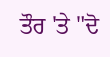ਤੌਰ 'ਤੇ "ਦੋ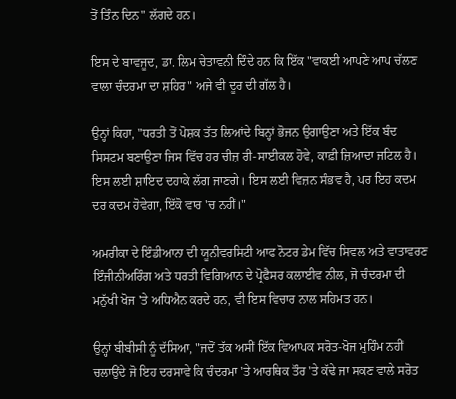ਤੋਂ ਤਿੰਨ ਦਿਨ" ਲੱਗਦੇ ਹਨ।

ਇਸ ਦੇ ਬਾਵਜੂਦ, ਡਾ. ਲਿਮ ਚੇਤਾਵਨੀ ਦਿੰਦੇ ਹਨ ਕਿ ਇੱਕ "ਵਾਕਈ ਆਪਣੇ ਆਪ ਚੱਲਣ ਵਾਲਾ ਚੰਦਰਮਾ ਦਾ ਸ਼ਹਿਰ" ਅਜੇ ਵੀ ਦੂਰ ਦੀ ਗੱਲ ਹੈ।

ਉਨ੍ਹਾਂ ਕਿਹਾ, "ਧਰਤੀ ਤੋਂ ਪੋਸ਼ਕ ਤੱਤ ਲਿਆਂਦੇ ਬਿਨ੍ਹਾਂ ਭੋਜਨ ਉਗਾਉਣਾ ਅਤੇ ਇੱਕ ਬੰਦ ਸਿਸਟਮ ਬਣਾਉਣਾ ਜਿਸ ਵਿੱਚ ਹਰ ਚੀਜ਼ ਰੀ-ਸਾਈਕਲ ਹੋਵੇ, ਕਾਫ਼ੀ ਜ਼ਿਆਦਾ ਜਟਿਲ ਹੈ। ਇਸ ਲਈ ਸ਼ਾਇਦ ਦਹਾਕੇ ਲੱਗ ਜਾਣਗੇ। ਇਸ ਲਈ ਵਿਜ਼ਨ ਸੰਭਵ ਹੈ, ਪਰ ਇਹ ਕਦਮ ਦਰ ਕਦਮ ਹੋਵੇਗਾ, ਇੱਕੋ ਵਾਰ 'ਚ ਨਹੀਂ।"

ਅਮਰੀਕਾ ਦੇ ਇੰਡੀਆਨਾ ਦੀ ਯੂਨੀਵਰਸਿਟੀ ਆਫ ਨੋਟਰ ਡੇਮ ਵਿੱਚ ਸਿਵਲ ਅਤੇ ਵਾਤਾਵਰਣ ਇੰਜੀਨੀਅਰਿੰਗ ਅਤੇ ਧਰਤੀ ਵਿਗਿਆਨ ਦੇ ਪ੍ਰੋਫੈਸਰ ਕਲਾਈਵ ਨੀਲ, ਜੋ ਚੰਦਰਮਾ ਦੀ ਮਨੁੱਖੀ ਖੋਜ 'ਤੇ ਅਧਿਐਨ ਕਰਦੇ ਹਨ, ਵੀ ਇਸ ਵਿਚਾਰ ਨਾਲ ਸਹਿਮਤ ਹਨ।

ਉਨ੍ਹਾਂ ਬੀਬੀਸੀ ਨੂੰ ਦੱਸਿਆ, "ਜਦੋਂ ਤੱਕ ਅਸੀਂ ਇੱਕ ਵਿਆਪਕ ਸਰੋਤ-ਖੋਜ ਮੁਹਿੰਮ ਨਹੀਂ ਚਲਾਉਂਦੇ ਜੋ ਇਹ ਦਰਸਾਵੇ ਕਿ ਚੰਦਰਮਾ 'ਤੇ ਆਰਥਿਕ ਤੌਰ 'ਤੇ ਕੱਢੇ ਜਾ ਸਕਣ ਵਾਲੇ ਸਰੋਤ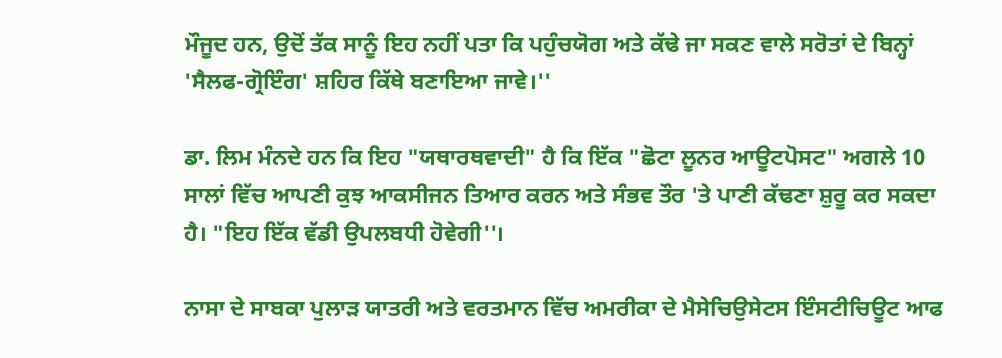ਮੌਜੂਦ ਹਨ, ਉਦੋਂ ਤੱਕ ਸਾਨੂੰ ਇਹ ਨਹੀਂ ਪਤਾ ਕਿ ਪਹੁੰਚਯੋਗ ਅਤੇ ਕੱਢੇ ਜਾ ਸਕਣ ਵਾਲੇ ਸਰੋਤਾਂ ਦੇ ਬਿਨ੍ਹਾਂ 'ਸੈਲਫ-ਗ੍ਰੋਇੰਗ' ਸ਼ਹਿਰ ਕਿੱਥੇ ਬਣਾਇਆ ਜਾਵੇ।''

ਡਾ. ਲਿਮ ਮੰਨਦੇ ਹਨ ਕਿ ਇਹ "ਯਥਾਰਥਵਾਦੀ" ਹੈ ਕਿ ਇੱਕ "ਛੋਟਾ ਲੂਨਰ ਆਊਟਪੋਸਟ" ਅਗਲੇ 10 ਸਾਲਾਂ ਵਿੱਚ ਆਪਣੀ ਕੁਝ ਆਕਸੀਜਨ ਤਿਆਰ ਕਰਨ ਅਤੇ ਸੰਭਵ ਤੌਰ 'ਤੇ ਪਾਣੀ ਕੱਢਣਾ ਸ਼ੁਰੂ ਕਰ ਸਕਦਾ ਹੈ। "ਇਹ ਇੱਕ ਵੱਡੀ ਉਪਲਬਧੀ ਹੋਵੇਗੀ''।

ਨਾਸਾ ਦੇ ਸਾਬਕਾ ਪੁਲਾੜ ਯਾਤਰੀ ਅਤੇ ਵਰਤਮਾਨ ਵਿੱਚ ਅਮਰੀਕਾ ਦੇ ਮੈਸੇਚਿਉਸੇਟਸ ਇੰਸਟੀਚਿਊਟ ਆਫ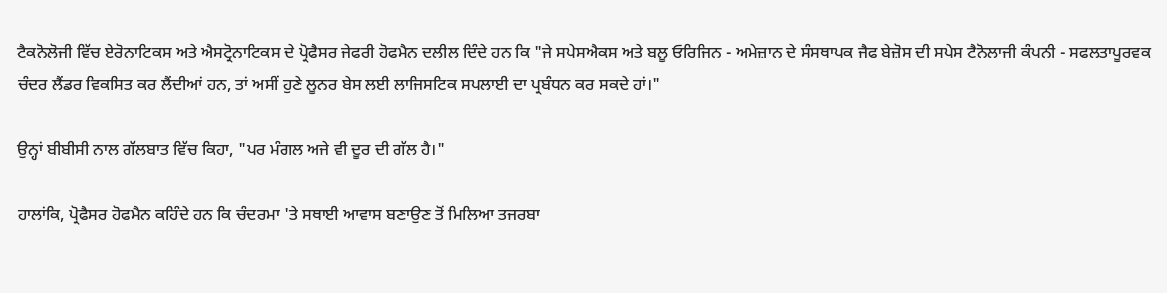ਟੈਕਨੋਲੋਜੀ ਵਿੱਚ ਏਰੋਨਾਟਿਕਸ ਅਤੇ ਐਸਟ੍ਰੋਨਾਟਿਕਸ ਦੇ ਪ੍ਰੋਫੈਸਰ ਜੇਫਰੀ ਹੋਫਮੈਨ ਦਲੀਲ ਦਿੰਦੇ ਹਨ ਕਿ "ਜੇ ਸਪੇਸਐਕਸ ਅਤੇ ਬਲੂ ਓਰਿਜਿਨ - ਅਮੇਜ਼ਾਨ ਦੇ ਸੰਸਥਾਪਕ ਜੈਫ ਬੇਜ਼ੋਸ ਦੀ ਸਪੇਸ ਟੈਨੋਲਾਜੀ ਕੰਪਨੀ - ਸਫਲਤਾਪੂਰਵਕ ਚੰਦਰ ਲੈਂਡਰ ਵਿਕਸਿਤ ਕਰ ਲੈਂਦੀਆਂ ਹਨ, ਤਾਂ ਅਸੀਂ ਹੁਣੇ ਲੂਨਰ ਬੇਸ ਲਈ ਲਾਜਿਸਟਿਕ ਸਪਲਾਈ ਦਾ ਪ੍ਰਬੰਧਨ ਕਰ ਸਕਦੇ ਹਾਂ।"

ਉਨ੍ਹਾਂ ਬੀਬੀਸੀ ਨਾਲ ਗੱਲਬਾਤ ਵਿੱਚ ਕਿਹਾ, "ਪਰ ਮੰਗਲ ਅਜੇ ਵੀ ਦੂਰ ਦੀ ਗੱਲ ਹੈ।"

ਹਾਲਾਂਕਿ, ਪ੍ਰੋਫੈਸਰ ਹੋਫਮੈਨ ਕਹਿੰਦੇ ਹਨ ਕਿ ਚੰਦਰਮਾ 'ਤੇ ਸਥਾਈ ਆਵਾਸ ਬਣਾਉਣ ਤੋਂ ਮਿਲਿਆ ਤਜਰਬਾ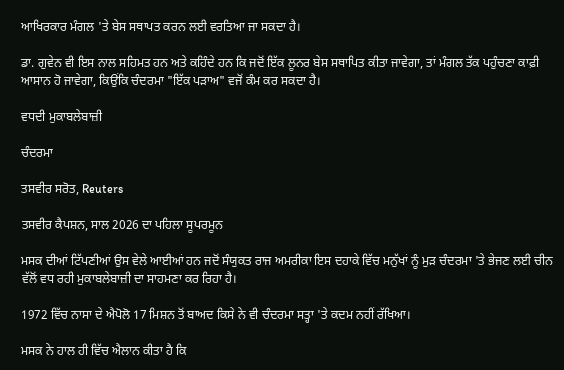ਆਖਿਰਕਾਰ ਮੰਗਲ 'ਤੇ ਬੇਸ ਸਥਾਪਤ ਕਰਨ ਲਈ ਵਰਤਿਆ ਜਾ ਸਕਦਾ ਹੈ।

ਡਾ. ਗੁਵੇਨ ਵੀ ਇਸ ਨਾਲ ਸਹਿਮਤ ਹਨ ਅਤੇ ਕਹਿੰਦੇ ਹਨ ਕਿ ਜਦੋਂ ਇੱਕ ਲੂਨਰ ਬੇਸ ਸਥਾਪਿਤ ਕੀਤਾ ਜਾਵੇਗਾ, ਤਾਂ ਮੰਗਲ ਤੱਕ ਪਹੁੰਚਣਾ ਕਾਫ਼ੀ ਆਸਾਨ ਹੋ ਜਾਵੇਗਾ, ਕਿਉਂਕਿ ਚੰਦਰਮਾ "ਇੱਕ ਪੜਾਅ" ਵਜੋਂ ਕੰਮ ਕਰ ਸਕਦਾ ਹੈ।

ਵਧਦੀ ਮੁਕਾਬਲੇਬਾਜ਼ੀ

ਚੰਦਰਮਾ

ਤਸਵੀਰ ਸਰੋਤ, Reuters

ਤਸਵੀਰ ਕੈਪਸ਼ਨ, ਸਾਲ 2026 ਦਾ ਪਹਿਲਾ ਸੂਪਰਮੂਨ

ਮਸਕ ਦੀਆਂ ਟਿੱਪਣੀਆਂ ਉਸ ਵੇਲੇ ਆਈਆਂ ਹਨ ਜਦੋਂ ਸੰਯੁਕਤ ਰਾਜ ਅਮਰੀਕਾ ਇਸ ਦਹਾਕੇ ਵਿੱਚ ਮਨੁੱਖਾਂ ਨੂੰ ਮੁੜ ਚੰਦਰਮਾ 'ਤੇ ਭੇਜਣ ਲਈ ਚੀਨ ਵੱਲੋਂ ਵਧ ਰਹੀ ਮੁਕਾਬਲੇਬਾਜ਼ੀ ਦਾ ਸਾਹਮਣਾ ਕਰ ਰਿਹਾ ਹੈ।

1972 ਵਿੱਚ ਨਾਸਾ ਦੇ ਐਪੋਲੋ 17 ਮਿਸ਼ਨ ਤੋਂ ਬਾਅਦ ਕਿਸੇ ਨੇ ਵੀ ਚੰਦਰਮਾ ਸਤ੍ਹਾ 'ਤੇ ਕਦਮ ਨਹੀਂ ਰੱਖਿਆ।

ਮਸਕ ਨੇ ਹਾਲ ਹੀ ਵਿੱਚ ਐਲਾਨ ਕੀਤਾ ਹੈ ਕਿ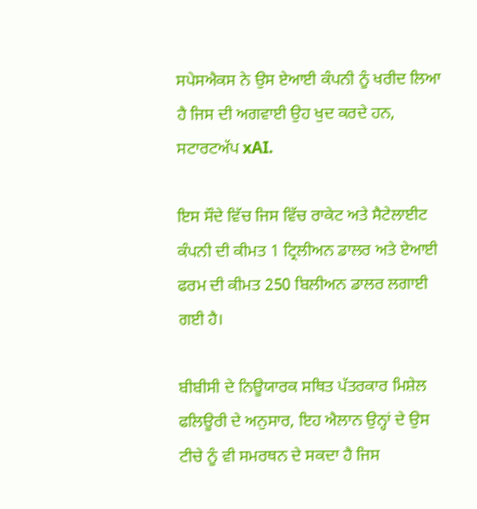ਸਪੇਸਐਕਸ ਨੇ ਉਸ ਏਆਈ ਕੰਪਨੀ ਨੂੰ ਖਰੀਦ ਲਿਆ ਹੈ ਜਿਸ ਦੀ ਅਗਵਾਈ ਉਹ ਖੁਦ ਕਰਦੇ ਹਨ, ਸਟਾਰਟਅੱਪ xAI.

ਇਸ ਸੌਦੇ ਵਿੱਚ ਜਿਸ ਵਿੱਚ ਰਾਕੇਟ ਅਤੇ ਸੈਟੇਲਾਈਟ ਕੰਪਨੀ ਦੀ ਕੀਮਤ 1 ਟ੍ਰਿਲੀਅਨ ਡਾਲਰ ਅਤੇ ਏਆਈ ਫਰਮ ਦੀ ਕੀਮਤ 250 ਬਿਲੀਅਨ ਡਾਲਰ ਲਗਾਈ ਗਈ ਹੈ।

ਬੀਬੀਸੀ ਦੇ ਨਿਊਯਾਰਕ ਸਥਿਤ ਪੱਤਰਕਾਰ ਮਿਸ਼ੇਲ ਫਲਿਊਰੀ ਦੇ ਅਨੁਸਾਰ, ਇਹ ਐਲਾਨ ਉਨ੍ਹਾਂ ਦੇ ਉਸ ਟੀਚੇ ਨੂੰ ਵੀ ਸਮਰਥਨ ਦੇ ਸਕਦਾ ਹੈ ਜਿਸ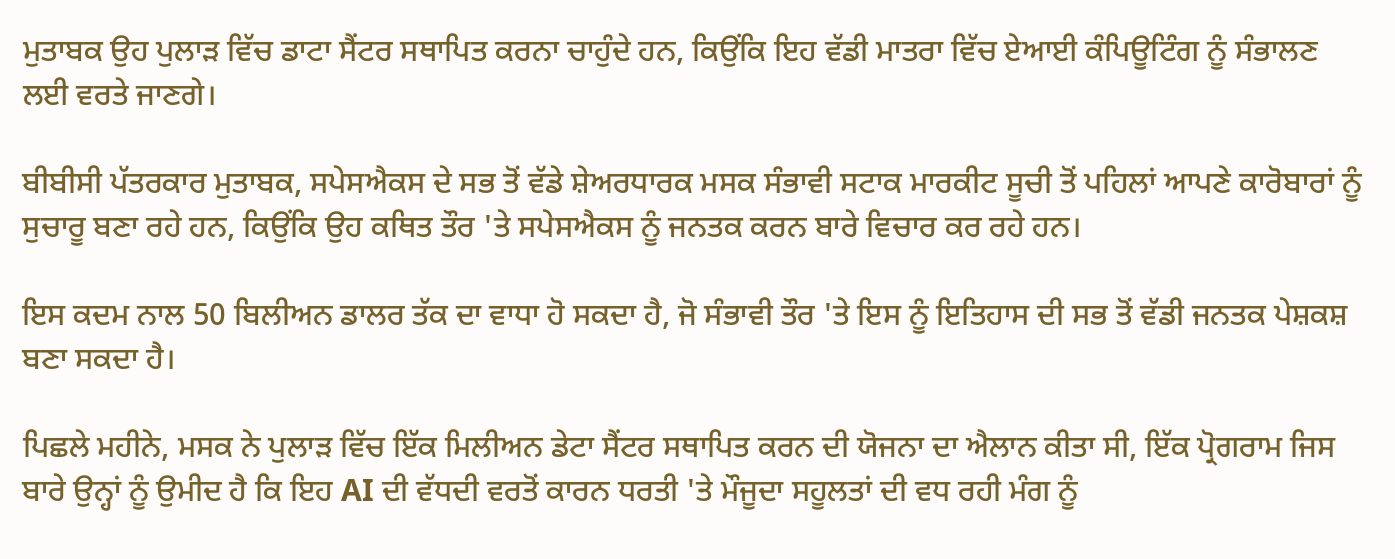ਮੁਤਾਬਕ ਉਹ ਪੁਲਾੜ ਵਿੱਚ ਡਾਟਾ ਸੈਂਟਰ ਸਥਾਪਿਤ ਕਰਨਾ ਚਾਹੁੰਦੇ ਹਨ, ਕਿਉਂਕਿ ਇਹ ਵੱਡੀ ਮਾਤਰਾ ਵਿੱਚ ਏਆਈ ਕੰਪਿਊਟਿੰਗ ਨੂੰ ਸੰਭਾਲਣ ਲਈ ਵਰਤੇ ਜਾਣਗੇ।

ਬੀਬੀਸੀ ਪੱਤਰਕਾਰ ਮੁਤਾਬਕ, ਸਪੇਸਐਕਸ ਦੇ ਸਭ ਤੋਂ ਵੱਡੇ ਸ਼ੇਅਰਧਾਰਕ ਮਸਕ ਸੰਭਾਵੀ ਸਟਾਕ ਮਾਰਕੀਟ ਸੂਚੀ ਤੋਂ ਪਹਿਲਾਂ ਆਪਣੇ ਕਾਰੋਬਾਰਾਂ ਨੂੰ ਸੁਚਾਰੂ ਬਣਾ ਰਹੇ ਹਨ, ਕਿਉਂਕਿ ਉਹ ਕਥਿਤ ਤੌਰ 'ਤੇ ਸਪੇਸਐਕਸ ਨੂੰ ਜਨਤਕ ਕਰਨ ਬਾਰੇ ਵਿਚਾਰ ਕਰ ਰਹੇ ਹਨ।

ਇਸ ਕਦਮ ਨਾਲ 50 ਬਿਲੀਅਨ ਡਾਲਰ ਤੱਕ ਦਾ ਵਾਧਾ ਹੋ ਸਕਦਾ ਹੈ, ਜੋ ਸੰਭਾਵੀ ਤੌਰ 'ਤੇ ਇਸ ਨੂੰ ਇਤਿਹਾਸ ਦੀ ਸਭ ਤੋਂ ਵੱਡੀ ਜਨਤਕ ਪੇਸ਼ਕਸ਼ ਬਣਾ ਸਕਦਾ ਹੈ।

ਪਿਛਲੇ ਮਹੀਨੇ, ਮਸਕ ਨੇ ਪੁਲਾੜ ਵਿੱਚ ਇੱਕ ਮਿਲੀਅਨ ਡੇਟਾ ਸੈਂਟਰ ਸਥਾਪਿਤ ਕਰਨ ਦੀ ਯੋਜਨਾ ਦਾ ਐਲਾਨ ਕੀਤਾ ਸੀ, ਇੱਕ ਪ੍ਰੋਗਰਾਮ ਜਿਸ ਬਾਰੇ ਉਨ੍ਹਾਂ ਨੂੰ ਉਮੀਦ ਹੈ ਕਿ ਇਹ AI ਦੀ ਵੱਧਦੀ ਵਰਤੋਂ ਕਾਰਨ ਧਰਤੀ 'ਤੇ ਮੌਜੂਦਾ ਸਹੂਲਤਾਂ ਦੀ ਵਧ ਰਹੀ ਮੰਗ ਨੂੰ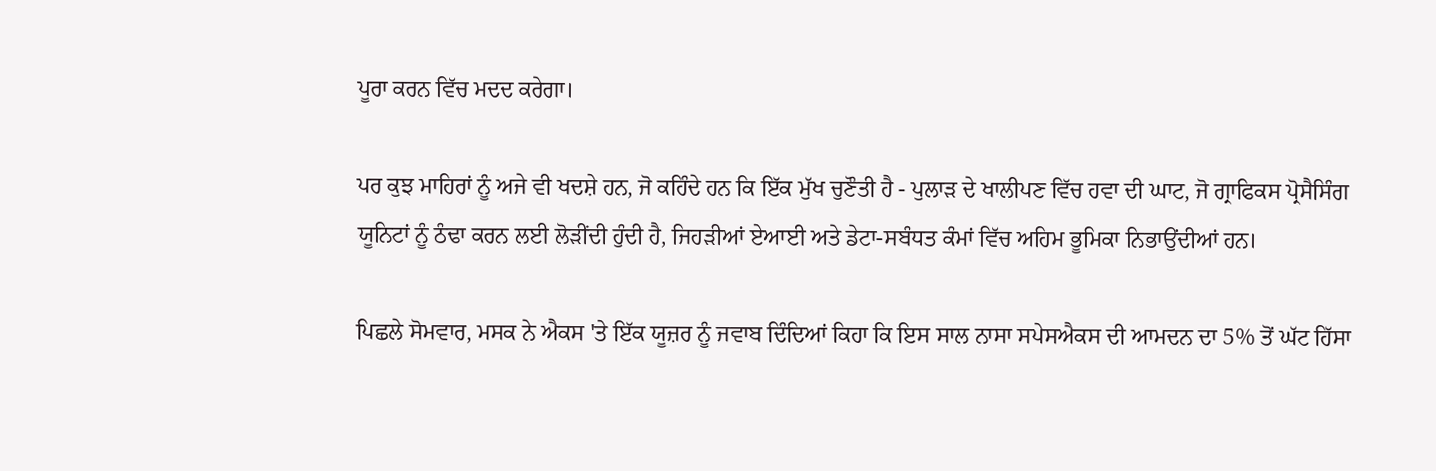ਪੂਰਾ ਕਰਨ ਵਿੱਚ ਮਦਦ ਕਰੇਗਾ।

ਪਰ ਕੁਝ ਮਾਹਿਰਾਂ ਨੂੰ ਅਜੇ ਵੀ ਖਦਸ਼ੇ ਹਨ, ਜੋ ਕਹਿੰਦੇ ਹਨ ਕਿ ਇੱਕ ਮੁੱਖ ਚੁਣੌਤੀ ਹੈ - ਪੁਲਾੜ ਦੇ ਖਾਲੀਪਣ ਵਿੱਚ ਹਵਾ ਦੀ ਘਾਟ, ਜੋ ਗ੍ਰਾਫਿਕਸ ਪ੍ਰੋਸੈਸਿੰਗ ਯੂਨਿਟਾਂ ਨੂੰ ਠੰਢਾ ਕਰਨ ਲਈ ਲੋੜੀਂਦੀ ਹੁੰਦੀ ਹੈ, ਜਿਹੜੀਆਂ ਏਆਈ ਅਤੇ ਡੇਟਾ-ਸਬੰਧਤ ਕੰਮਾਂ ਵਿੱਚ ਅਹਿਮ ਭੂਮਿਕਾ ਨਿਭਾਉਂਦੀਆਂ ਹਨ।

ਪਿਛਲੇ ਸੋਮਵਾਰ, ਮਸਕ ਨੇ ਐਕਸ 'ਤੇ ਇੱਕ ਯੂਜ਼ਰ ਨੂੰ ਜਵਾਬ ਦਿੰਦਿਆਂ ਕਿਹਾ ਕਿ ਇਸ ਸਾਲ ਨਾਸਾ ਸਪੇਸਐਕਸ ਦੀ ਆਮਦਨ ਦਾ 5% ਤੋਂ ਘੱਟ ਹਿੱਸਾ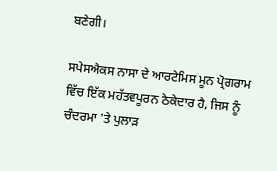ਬਣੇਗੀ।

ਸਪੇਸਐਕਸ ਨਾਸਾ ਦੇ ਆਰਟੇਮਿਸ ਮੂਨ ਪ੍ਰੋਗਰਾਮ ਵਿੱਚ ਇੱਕ ਮਹੱਤਵਪੂਰਨ ਠੇਕੇਦਾਰ ਹੈ, ਜਿਸ ਨੂੰ ਚੰਦਰਮਾ 'ਤੇ ਪੁਲਾੜ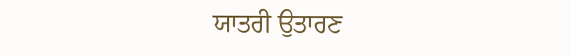ਯਾਤਰੀ ਉਤਾਰਣ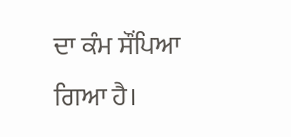ਦਾ ਕੰਮ ਸੌਂਪਿਆ ਗਿਆ ਹੈ।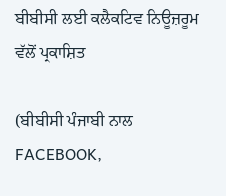ਬੀਬੀਸੀ ਲਈ ਕਲੈਕਟਿਵ ਨਿਊਜ਼ਰੂਮ ਵੱਲੋਂ ਪ੍ਰਕਾਸ਼ਿਤ

(ਬੀਬੀਸੀ ਪੰਜਾਬੀ ਨਾਲ FACEBOOK,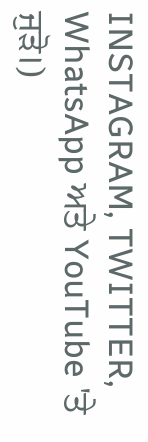INSTAGRAM, TWITTER, WhatsApp ਅਤੇ YouTube 'ਤੇ ਜੁੜੋ।)